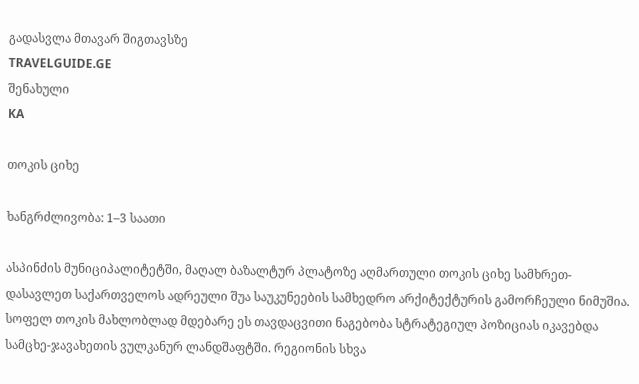გადასვლა მთავარ შიგთავსზე
TRAVELGUIDE.GE
შენახული
KA

თოკის ციხე

ხანგრძლივობა: 1–3 საათი

ასპინძის მუნიციპალიტეტში, მაღალ ბაზალტურ პლატოზე აღმართული თოკის ციხე სამხრეთ-დასავლეთ საქართველოს ადრეული შუა საუკუნეების სამხედრო არქიტექტურის გამორჩეული ნიმუშია. სოფელ თოკის მახლობლად მდებარე ეს თავდაცვითი ნაგებობა სტრატეგიულ პოზიციას იკავებდა სამცხე-ჯავახეთის ვულკანურ ლანდშაფტში. რეგიონის სხვა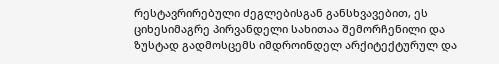რესტავრირებული ძეგლებისგან განსხვავებით, ეს ციხესიმაგრე პირვანდელი სახითაა შემორჩენილი და ზუსტად გადმოსცემს იმდროინდელ არქიტექტურულ და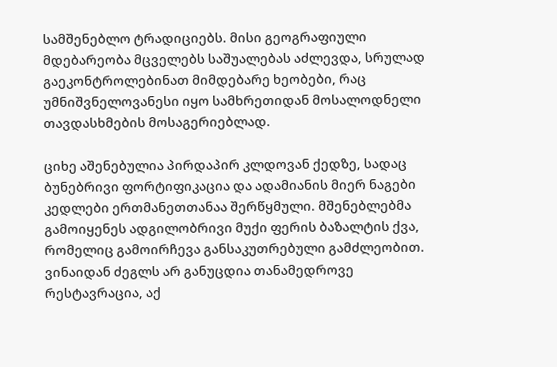სამშენებლო ტრადიციებს. მისი გეოგრაფიული მდებარეობა მცველებს საშუალებას აძლევდა, სრულად გაეკონტროლებინათ მიმდებარე ხეობები, რაც უმნიშვნელოვანესი იყო სამხრეთიდან მოსალოდნელი თავდასხმების მოსაგერიებლად.

ციხე აშენებულია პირდაპირ კლდოვან ქედზე, სადაც ბუნებრივი ფორტიფიკაცია და ადამიანის მიერ ნაგები კედლები ერთმანეთთანაა შერწყმული. მშენებლებმა გამოიყენეს ადგილობრივი მუქი ფერის ბაზალტის ქვა, რომელიც გამოირჩევა განსაკუთრებული გამძლეობით. ვინაიდან ძეგლს არ განუცდია თანამედროვე რესტავრაცია, აქ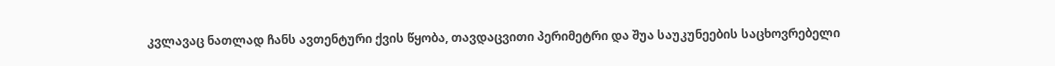კვლავაც ნათლად ჩანს ავთენტური ქვის წყობა, თავდაცვითი პერიმეტრი და შუა საუკუნეების საცხოვრებელი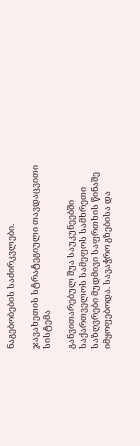ნაგებობების საძირკვლები.

ჯავახეთის სტრატეგიული თავდაცვითი სისტემა

განვითარებულ შუა საუკუნეებში საქართველოს სამეფოს სამხრეთი საზღვრები მუდმივი საფრთხის წინაშე იმყოფებოდა. სავაჭრო გზებისა და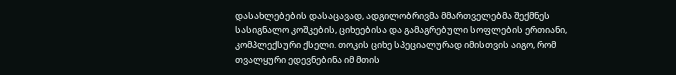დასახლებების დასაცავად, ადგილობრივმა მმართველებმა შექმნეს სასიგნალო კოშკების, ციხეებისა და გამაგრებული სოფლების ერთიანი, კომპლექსური ქსელი. თოკის ციხე სპეციალურად იმისთვის აიგო, რომ თვალყური ედევნებინა იმ მთის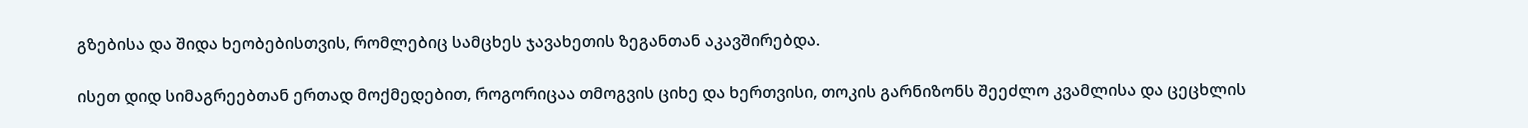გზებისა და შიდა ხეობებისთვის, რომლებიც სამცხეს ჯავახეთის ზეგანთან აკავშირებდა.

ისეთ დიდ სიმაგრეებთან ერთად მოქმედებით, როგორიცაა თმოგვის ციხე და ხერთვისი, თოკის გარნიზონს შეეძლო კვამლისა და ცეცხლის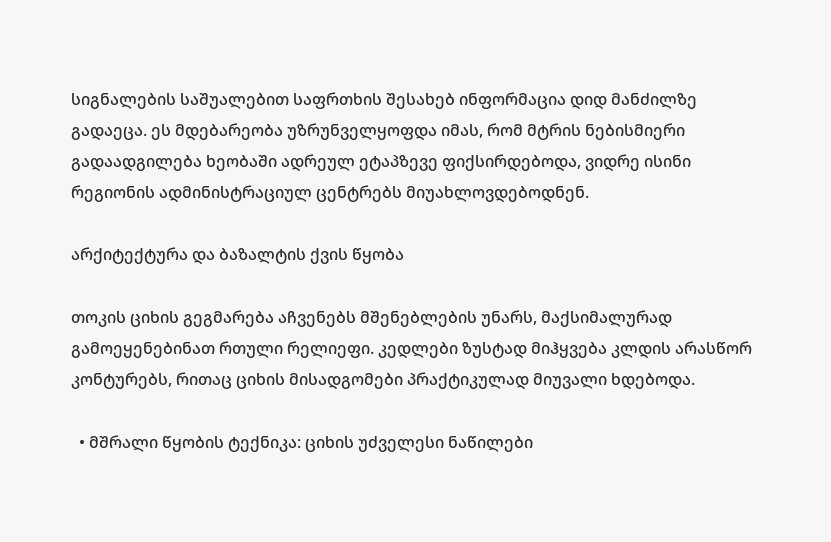სიგნალების საშუალებით საფრთხის შესახებ ინფორმაცია დიდ მანძილზე გადაეცა. ეს მდებარეობა უზრუნველყოფდა იმას, რომ მტრის ნებისმიერი გადაადგილება ხეობაში ადრეულ ეტაპზევე ფიქსირდებოდა, ვიდრე ისინი რეგიონის ადმინისტრაციულ ცენტრებს მიუახლოვდებოდნენ.

არქიტექტურა და ბაზალტის ქვის წყობა

თოკის ციხის გეგმარება აჩვენებს მშენებლების უნარს, მაქსიმალურად გამოეყენებინათ რთული რელიეფი. კედლები ზუსტად მიჰყვება კლდის არასწორ კონტურებს, რითაც ციხის მისადგომები პრაქტიკულად მიუვალი ხდებოდა.

  • მშრალი წყობის ტექნიკა: ციხის უძველესი ნაწილები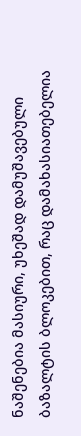ნაშენებია მასიური, უხეშად დამუშავებული ბაზალტის ბლოკებით, რაც დამახასიათებელია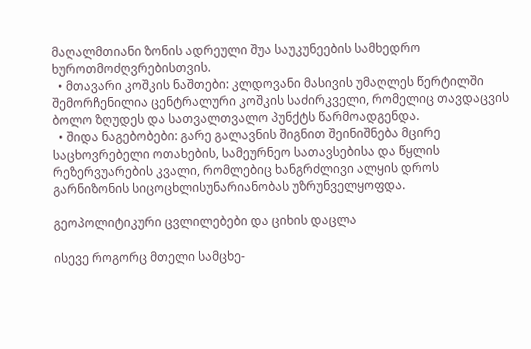მაღალმთიანი ზონის ადრეული შუა საუკუნეების სამხედრო ხუროთმოძღვრებისთვის.
  • მთავარი კოშკის ნაშთები: კლდოვანი მასივის უმაღლეს წერტილში შემორჩენილია ცენტრალური კოშკის საძირკველი, რომელიც თავდაცვის ბოლო ზღუდეს და სათვალთვალო პუნქტს წარმოადგენდა.
  • შიდა ნაგებობები: გარე გალავნის შიგნით შეინიშნება მცირე საცხოვრებელი ოთახების, სამეურნეო სათავსებისა და წყლის რეზერვუარების კვალი, რომლებიც ხანგრძლივი ალყის დროს გარნიზონის სიცოცხლისუნარიანობას უზრუნველყოფდა.

გეოპოლიტიკური ცვლილებები და ციხის დაცლა

ისევე როგორც მთელი სამცხე-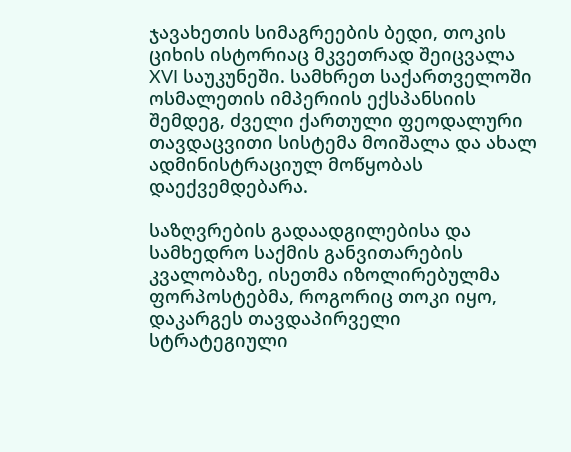ჯავახეთის სიმაგრეების ბედი, თოკის ციხის ისტორიაც მკვეთრად შეიცვალა XVI საუკუნეში. სამხრეთ საქართველოში ოსმალეთის იმპერიის ექსპანსიის შემდეგ, ძველი ქართული ფეოდალური თავდაცვითი სისტემა მოიშალა და ახალ ადმინისტრაციულ მოწყობას დაექვემდებარა.

საზღვრების გადაადგილებისა და სამხედრო საქმის განვითარების კვალობაზე, ისეთმა იზოლირებულმა ფორპოსტებმა, როგორიც თოკი იყო, დაკარგეს თავდაპირველი სტრატეგიული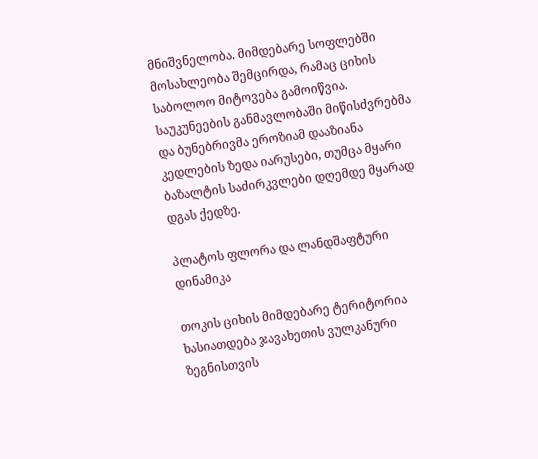მნიშვნელობა. მიმდებარე სოფლებში მოსახლეობა შემცირდა, რამაც ციხის საბოლოო მიტოვება გამოიწვია. საუკუნეების განმავლობაში მიწისძვრებმა და ბუნებრივმა ეროზიამ დააზიანა კედლების ზედა იარუსები, თუმცა მყარი ბაზალტის საძირკვლები დღემდე მყარად დგას ქედზე.

პლატოს ფლორა და ლანდშაფტური დინამიკა

თოკის ციხის მიმდებარე ტერიტორია ხასიათდება ჯავახეთის ვულკანური ზეგნისთვის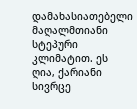დამახასიათებელი მაღალმთიანი სტეპური კლიმატით. ეს ღია, ქარიანი სივრცე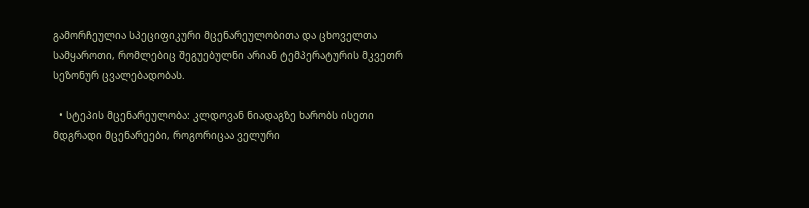გამორჩეულია სპეციფიკური მცენარეულობითა და ცხოველთა სამყაროთი, რომლებიც შეგუებულნი არიან ტემპერატურის მკვეთრ სეზონურ ცვალებადობას.

  • სტეპის მცენარეულობა: კლდოვან ნიადაგზე ხარობს ისეთი მდგრადი მცენარეები, როგორიცაა ველური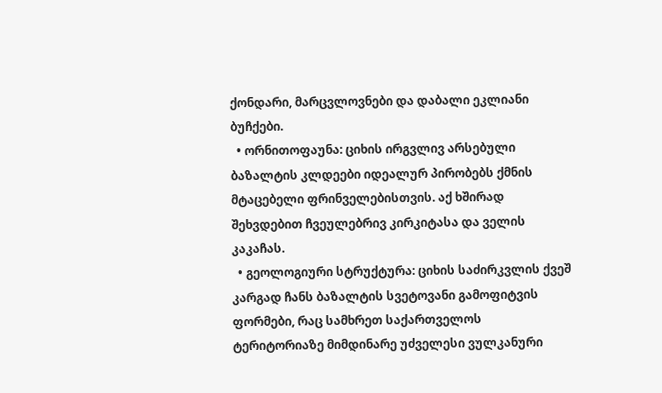ქონდარი, მარცვლოვნები და დაბალი ეკლიანი ბუჩქები.
  • ორნითოფაუნა: ციხის ირგვლივ არსებული ბაზალტის კლდეები იდეალურ პირობებს ქმნის მტაცებელი ფრინველებისთვის. აქ ხშირად შეხვდებით ჩვეულებრივ კირკიტასა და ველის კაკაჩას.
  • გეოლოგიური სტრუქტურა: ციხის საძირკვლის ქვეშ კარგად ჩანს ბაზალტის სვეტოვანი გამოფიტვის ფორმები, რაც სამხრეთ საქართველოს ტერიტორიაზე მიმდინარე უძველესი ვულკანური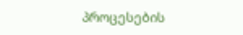პროცესების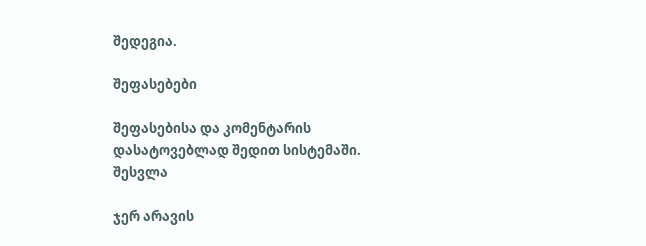შედეგია.

შეფასებები

შეფასებისა და კომენტარის დასატოვებლად შედით სისტემაში. შესვლა

ჯერ არავის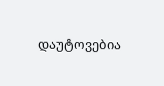დაუტოვებია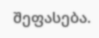შეფასება.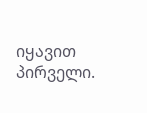იყავით პირველი.